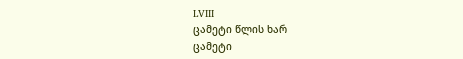LVIII
ცამეტი წლის ხარ
ცამეტი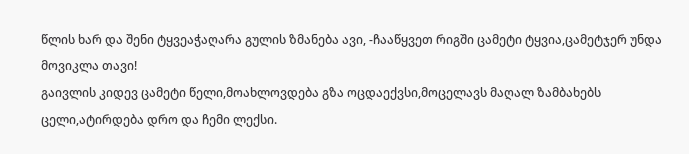წლის ხარ და შენი ტყვეაჭაღარა გულის ზმანება ავი, -ჩააწყვეთ რიგში ცამეტი ტყვია,ცამეტჯერ უნდა მოვიკლა თავი!
გაივლის კიდევ ცამეტი წელი,მოახლოვდება გზა ოცდაექვსი,მოცელავს მაღალ ზამბახებს ცელი,ატირდება დრო და ჩემი ლექსი.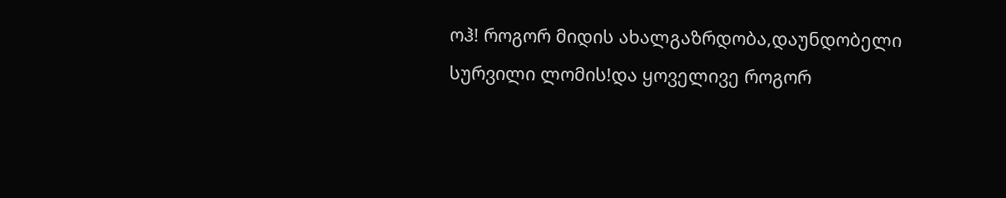ოჰ! როგორ მიდის ახალგაზრდობა,დაუნდობელი სურვილი ლომის!და ყოველივე როგორ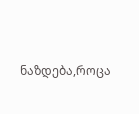ნაზდება,როცა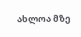ახლოა მზე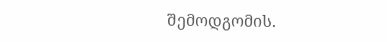შემოდგომის.